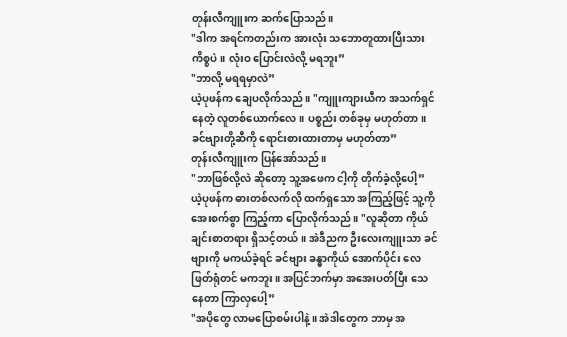တုန်းလီကျူးက ဆက်ပြောသည်။
"ဒါက အရင်ကတည်းက အားလုံး သဘောတူထားပြီးသား ကိစ္စပဲ။ လုံးဝ ပြောင်းလဲလို့ မရဘူး”
"ဘာလို့ မရရမှာလဲ”
ယဲ့ပုဖန်က ချေပလိုက်သည်။ "ကျူးကျားယီက အသက်ရှင်နေတဲ့ လူတစ်ယောက်လေ။ ပစ္စည်း တစ်ခုမှ မဟုတ်တာ။ ခင်ဗျားတို့ဆီကို ရောင်းစားထားတာမှ မဟုတ်တာ”
တုန်းလီကျူးက ပြန်အော်သည်။
"ဘာဖြစ်လို့လဲ ဆိုတော့ သူ့အဖေက ငါ့ကို တိုက်ခဲ့လို့ပေါ့”
ယဲ့ပုဖန်က ဓားတစ်လက်လို ထက်ရှသော အကြည့်ဖြင့် သူ့ကို အေးစက်စွာ ကြည့်ကာ ပြောလိုက်သည်။ "လူဆိုတာ ကိုယ်ချင်းစာတရား ရှိသင့်တယ်။ အဲဒီညက ဦးလေးကျူးသာ ခင်ဗျားကို မကယ်ခဲ့ရင် ခင်ဗျား ခန္ဓာကိုယ် အောက်ပိုင်း လေဖြတ်ရုံတင် မကဘူး။ အပြင်ဘက်မှာ အအေးပတ်ပြီး သေနေတာ ကြာလှပေါ့”
"အပိုတွေ လာမပြောစမ်းပါနဲ့။ အဲဒါတွေက ဘာမှ အ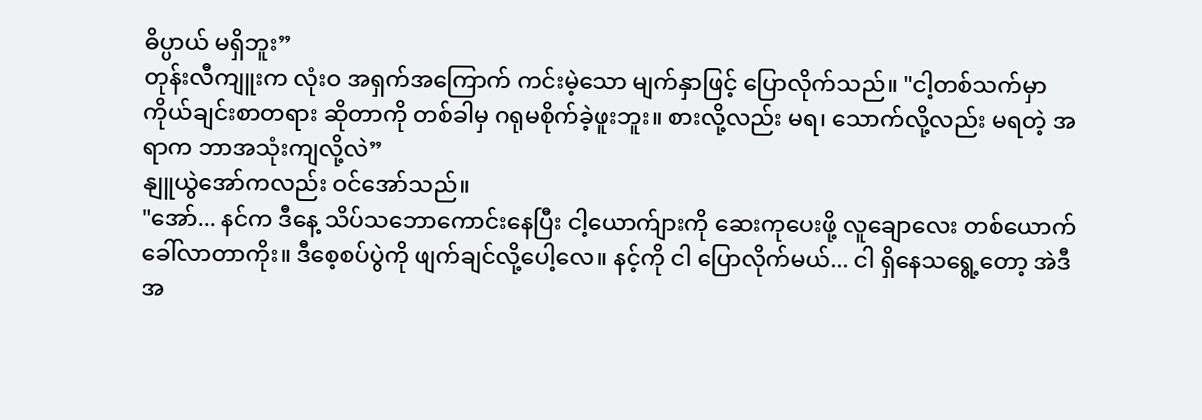ဓိပ္ပာယ် မရှိဘူး”
တုန်းလီကျူးက လုံးဝ အရှက်အကြောက် ကင်းမဲ့သော မျက်နှာဖြင့် ပြောလိုက်သည်။ "ငါ့တစ်သက်မှာ ကိုယ်ချင်းစာတရား ဆိုတာကို တစ်ခါမှ ဂရုမစိုက်ခဲ့ဖူးဘူး။ စားလို့လည်း မရ၊ သောက်လို့လည်း မရတဲ့ အရာက ဘာအသုံးကျလို့လဲ”
နျူယွဲအော်ကလည်း ဝင်အော်သည်။
"အော်... နင်က ဒီနေ့ သိပ်သဘောကောင်းနေပြီး ငါ့ယောက်ျားကို ဆေးကုပေးဖို့ လူချောလေး တစ်ယောက် ခေါ်လာတာကိုး။ ဒီစေ့စပ်ပွဲကို ဖျက်ချင်လို့ပေါ့လေ။ နင့်ကို ငါ ပြောလိုက်မယ်... ငါ ရှိနေသရွေ့တော့ အဲဒီအ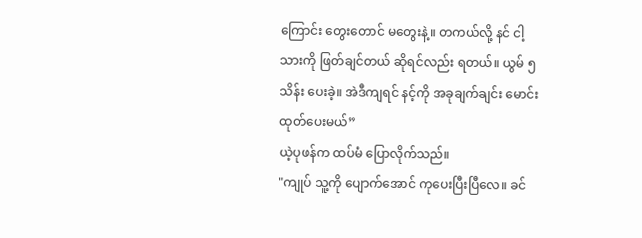ကြောင်း တွေးတောင် မတွေးနဲ့။ တကယ်လို့ နင် ငါ့သားကို ဖြတ်ချင်တယ် ဆိုရင်လည်း ရတယ်။ ယွမ် ၅ သိန်း ပေးခဲ့။ အဲဒီကျရင် နင့်ကို အခုချက်ချင်း မောင်းထုတ်ပေးမယ်”
ယဲ့ပုဖန်က ထပ်မံ ပြောလိုက်သည်။
"ကျုပ် သူ့ကို ပျောက်အောင် ကုပေးပြီးပြီလေ။ ခင်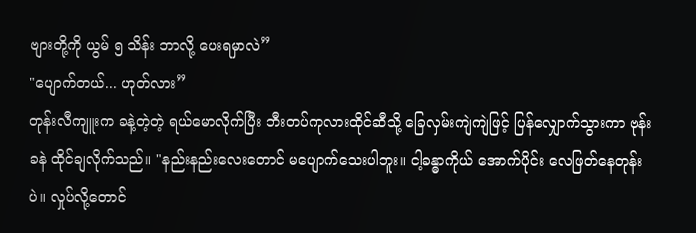ဗျားတို့ကို ယွမ် ၅ သိန်း ဘာလို့ ပေးရမှာလဲ”
"ပျောက်တယ်... ဟုတ်လား”
တုန်းလီကျူးက ခနဲ့တဲ့တဲ့ ရယ်မောလိုက်ပြီး ဘီးတပ်ကုလားထိုင်ဆီသို့ ခြေလှမ်းကျဲကျဲဖြင့် ပြန်လျှောက်သွားကာ ဗုန်းခနဲ ထိုင်ချလိုက်သည်။ "နည်းနည်းလေးတောင် မပျောက်သေးပါဘူး။ ငါ့ခန္ဓာကိုယ် အောက်ပိုင်း လေဖြတ်နေတုန်းပဲ။ လှုပ်လို့တောင်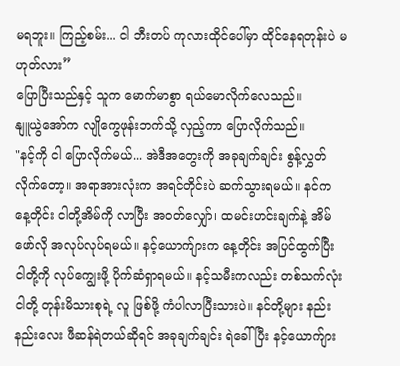မရဘူး။ ကြည့်စမ်း... ငါ ဘီးတပ် ကုလားထိုင်ပေါ်မှာ ထိုင်နေရတုန်းပဲ မဟုတ်လား”
ပြောပြီးသည်နှင့် သူက မောက်မာစွာ ရယ်မောလိုက်လေသည်။
နျူယွဲအော်က လျိုကွေဖုန်းဘက်သို့ လှည့်ကာ ပြောလိုက်သည်။
"နင့်ကို ငါ ပြောလိုက်မယ်... အဲဒီအတွေးကို အခုချက်ချင်း စွန့်လွှတ်လိုက်တော့။ အရာအားလုံးက အရင်တိုင်းပဲ ဆက်သွားရမယ်။ နင်က နေ့တိုင်း ငါတို့အိမ်ကို လာပြီး အဝတ်လျှော်၊ ထမင်းဟင်းချက်နဲ့ အိမ်ဖော်လို အလုပ်လုပ်ရမယ်။ နင့်ယောက်ျားက နေ့တိုင်း အပြင်ထွက်ပြီး ငါတို့ကို လုပ်ကျွေးဖို့ ပိုက်ဆံရှာရမယ်။ နင့်သမီးကလည်း တစ်သက်လုံး ငါတို့ တုန်းမိသားစုရဲ့ လူ ဖြစ်ဖို့ ကံပါလာပြီးသားပဲ။ နင်တို့များ နည်းနည်းလေး ဖီဆန်ရဲတယ်ဆိုရင် အခုချက်ချင်း ရဲခေါ်ပြီး နင့်ယောက်ျား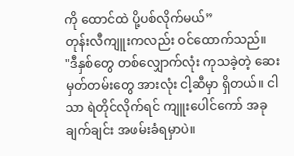ကို ထောင်ထဲ ပို့ပစ်လိုက်မယ်”
တုန်းလီကျူးကလည်း ဝင်ထောက်သည်။
"ဒီနှစ်တွေ တစ်လျှောက်လုံး ကုသခဲ့တဲ့ ဆေးမှတ်တမ်းတွေ အားလုံး ငါ့ဆီမှာ ရှိတယ်။ ငါသာ ရဲတိုင်လိုက်ရင် ကျူးပေါင်ကော် အခုချက်ချင်း အဖမ်းခံရမှာပဲ။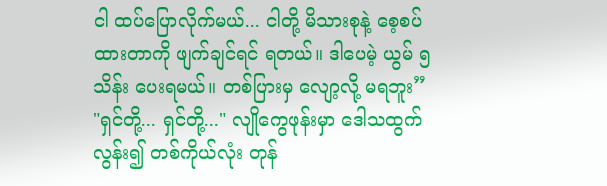ငါ ထပ်ပြောလိုက်မယ်... ငါတို့ မိသားစုနဲ့ စေ့စပ်ထားတာကို ဖျက်ချင်ရင် ရတယ်။ ဒါပေမဲ့ ယွမ် ၅ သိန်း ပေးရမယ်။ တစ်ပြားမှ လျော့လို့ မရဘူး”
"ရှင်တို့... ရှင်တို့..." လျိုကွေဖုန်းမှာ ဒေါသထွက်လွန်း၍ တစ်ကိုယ်လုံး တုန်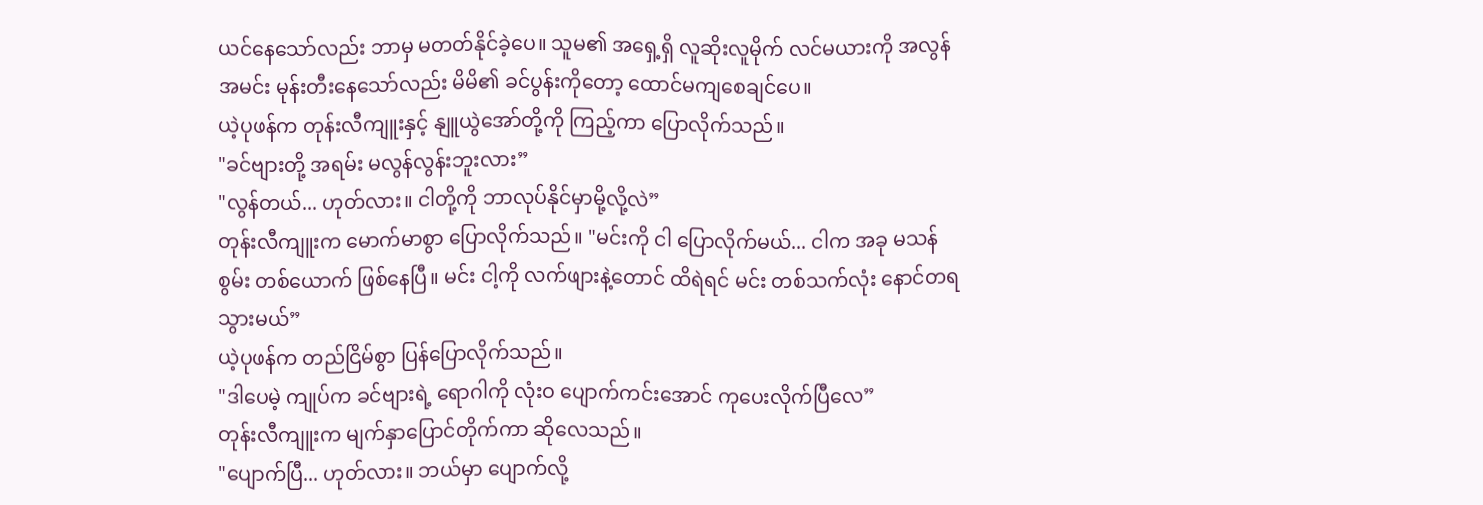ယင်နေသော်လည်း ဘာမှ မတတ်နိုင်ခဲ့ပေ။ သူမ၏ အရှေ့ရှိ လူဆိုးလူမိုက် လင်မယားကို အလွန်အမင်း မုန်းတီးနေသော်လည်း မိမိ၏ ခင်ပွန်းကိုတော့ ထောင်မကျစေချင်ပေ။
ယဲ့ပုဖန်က တုန်းလီကျူးနှင့် နျူယွဲအော်တို့ကို ကြည့်ကာ ပြောလိုက်သည်။
"ခင်ဗျားတို့ အရမ်း မလွန်လွန်းဘူးလား”
"လွန်တယ်... ဟုတ်လား။ ငါတို့ကို ဘာလုပ်နိုင်မှာမို့လို့လဲ”
တုန်းလီကျူးက မောက်မာစွာ ပြောလိုက်သည်။ "မင်းကို ငါ ပြောလိုက်မယ်... ငါက အခု မသန်စွမ်း တစ်ယောက် ဖြစ်နေပြီ။ မင်း ငါ့ကို လက်ဖျားနဲ့တောင် ထိရဲရင် မင်း တစ်သက်လုံး နောင်တရသွားမယ်”
ယဲ့ပုဖန်က တည်ငြိမ်စွာ ပြန်ပြောလိုက်သည်။
"ဒါပေမဲ့ ကျုပ်က ခင်ဗျားရဲ့ ရောဂါကို လုံးဝ ပျောက်ကင်းအောင် ကုပေးလိုက်ပြီလေ”
တုန်းလီကျူးက မျက်နှာပြောင်တိုက်ကာ ဆိုလေသည်။
"ပျောက်ပြီ... ဟုတ်လား။ ဘယ်မှာ ပျောက်လို့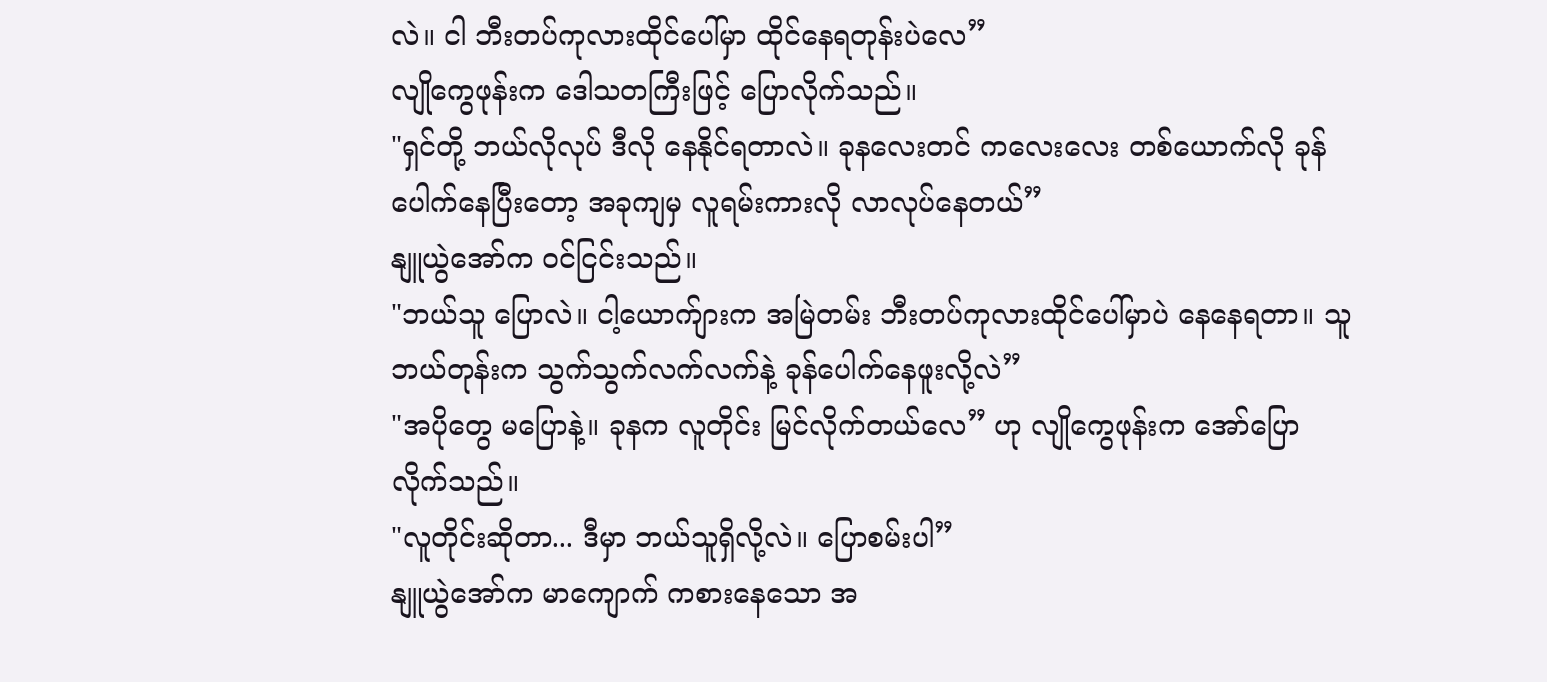လဲ။ ငါ ဘီးတပ်ကုလားထိုင်ပေါ်မှာ ထိုင်နေရတုန်းပဲလေ”
လျိုကွေဖုန်းက ဒေါသတကြီးဖြင့် ပြောလိုက်သည်။
"ရှင်တို့ ဘယ်လိုလုပ် ဒီလို နေနိုင်ရတာလဲ။ ခုနလေးတင် ကလေးလေး တစ်ယောက်လို ခုန်ပေါက်နေပြီးတော့ အခုကျမှ လူရမ်းကားလို လာလုပ်နေတယ်”
နျူယွဲအော်က ဝင်ငြင်းသည်။
"ဘယ်သူ ပြောလဲ။ ငါ့ယောက်ျားက အမြဲတမ်း ဘီးတပ်ကုလားထိုင်ပေါ်မှာပဲ နေနေရတာ။ သူ ဘယ်တုန်းက သွက်သွက်လက်လက်နဲ့ ခုန်ပေါက်နေဖူးလို့လဲ”
"အပိုတွေ မပြောနဲ့။ ခုနက လူတိုင်း မြင်လိုက်တယ်လေ” ဟု လျိုကွေဖုန်းက အော်ပြောလိုက်သည်။
"လူတိုင်းဆိုတာ... ဒီမှာ ဘယ်သူရှိလို့လဲ။ ပြောစမ်းပါ”
နျူယွဲအော်က မာကျောက် ကစားနေသော အ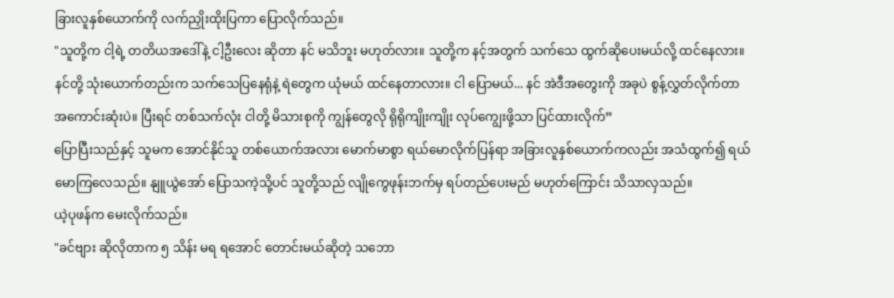ခြားလူနှစ်ယောက်ကို လက်ညှိုးထိုးပြကာ ပြောလိုက်သည်။
"သူတို့က ငါ့ရဲ့ တတိယအဒေါ်နဲ့ ငါ့ဦးလေး ဆိုတာ နင် မသိဘူး မဟုတ်လား။ သူတို့က နင့်အတွက် သက်သေ ထွက်ဆိုပေးမယ်လို့ ထင်နေလား။ နင်တို့ သုံးယောက်တည်းက သက်သေပြနေရုံနဲ့ ရဲတွေက ယုံမယ် ထင်နေတာလား။ ငါ ပြောမယ်... နင် အဲဒီအတွေးကို အခုပဲ စွန့်လွှတ်လိုက်တာ အကောင်းဆုံးပဲ။ ပြီးရင် တစ်သက်လုံး ငါတို့ မိသားစုကို ကျွန်တွေလို ရိုရိုကျိုးကျိုး လုပ်ကျွေးဖို့သာ ပြင်ထားလိုက်”
ပြောပြီးသည်နှင့် သူမက အောင်နိုင်သူ တစ်ယောက်အလား မောက်မာစွာ ရယ်မောလိုက်ပြန်ရာ အခြားလူနှစ်ယောက်ကလည်း အသံထွက်၍ ရယ်မောကြလေသည်။ နျူယွဲအော် ပြောသကဲ့သို့ပင် သူတို့သည် လျိုကွေဖုန်းဘက်မှ ရပ်တည်ပေးမည် မဟုတ်ကြောင်း သိသာလှသည်။
ယဲ့ပုဖန်က မေးလိုက်သည်။
"ခင်ဗျား ဆိုလိုတာက ၅ သိန်း မရ ရအောင် တောင်းမယ်ဆိုတဲ့ သဘော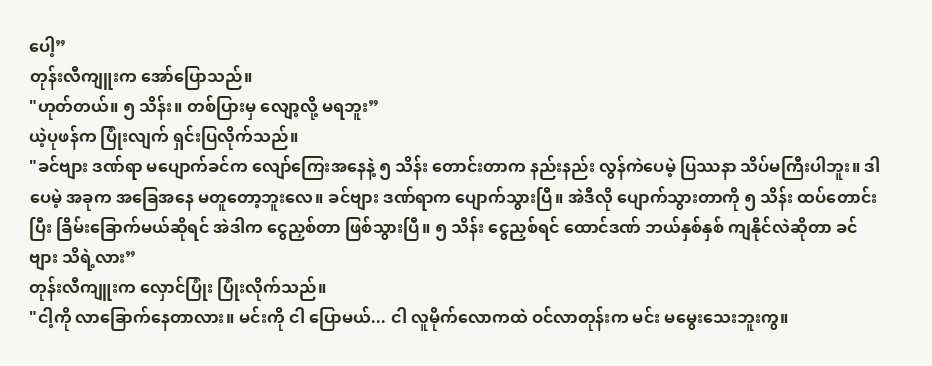ပေါ့”
တုန်းလီကျူးက အော်ပြောသည်။
"ဟုတ်တယ်။ ၅ သိန်း။ တစ်ပြားမှ လျော့လို့ မရဘူး”
ယဲ့ပုဖန်က ပြုံးလျက် ရှင်းပြလိုက်သည်။
"ခင်ဗျား ဒဏ်ရာ မပျောက်ခင်က လျော်ကြေးအနေနဲ့ ၅ သိန်း တောင်းတာက နည်းနည်း လွန်ကဲပေမဲ့ ပြဿနာ သိပ်မကြီးပါဘူး။ ဒါပေမဲ့ အခုက အခြေအနေ မတူတော့ဘူးလေ။ ခင်ဗျား ဒဏ်ရာက ပျောက်သွားပြီ။ အဲဒီလို ပျောက်သွားတာကို ၅ သိန်း ထပ်တောင်းပြီး ခြိမ်းခြောက်မယ်ဆိုရင် အဲဒါက ငွေညှစ်တာ ဖြစ်သွားပြီ။ ၅ သိန်း ငွေညှစ်ရင် ထောင်ဒဏ် ဘယ်နှစ်နှစ် ကျနိုင်လဲဆိုတာ ခင်ဗျား သိရဲ့လား”
တုန်းလီကျူးက လှောင်ပြုံး ပြုံးလိုက်သည်။
"ငါ့ကို လာခြောက်နေတာလား။ မင်းကို ငါ ပြောမယ်... ငါ လူမိုက်လောကထဲ ဝင်လာတုန်းက မင်း မမွေးသေးဘူးကွ။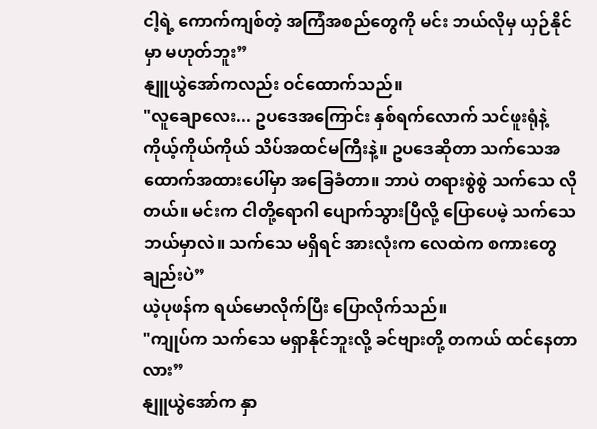ငါ့ရဲ့ ကောက်ကျစ်တဲ့ အကြံအစည်တွေကို မင်း ဘယ်လိုမှ ယှဉ်နိုင်မှာ မဟုတ်ဘူး”
နျူယွဲအော်ကလည်း ဝင်ထောက်သည်။
"လူချောလေး... ဥပဒေအကြောင်း နှစ်ရက်လောက် သင်ဖူးရုံနဲ့ ကိုယ့်ကိုယ်ကိုယ် သိပ်အထင်မကြီးနဲ့။ ဥပဒေဆိုတာ သက်သေအထောက်အထားပေါ်မှာ အခြေခံတာ။ ဘာပဲ တရားစွဲစွဲ သက်သေ လိုတယ်။ မင်းက ငါတို့ရောဂါ ပျောက်သွားပြီလို့ ပြောပေမဲ့ သက်သေ ဘယ်မှာလဲ။ သက်သေ မရှိရင် အားလုံးက လေထဲက စကားတွေချည်းပဲ”
ယဲ့ပုဖန်က ရယ်မောလိုက်ပြီး ပြောလိုက်သည်။
"ကျုပ်က သက်သေ မရှာနိုင်ဘူးလို့ ခင်ဗျားတို့ တကယ် ထင်နေတာလား”
နျူယွဲအော်က နှာ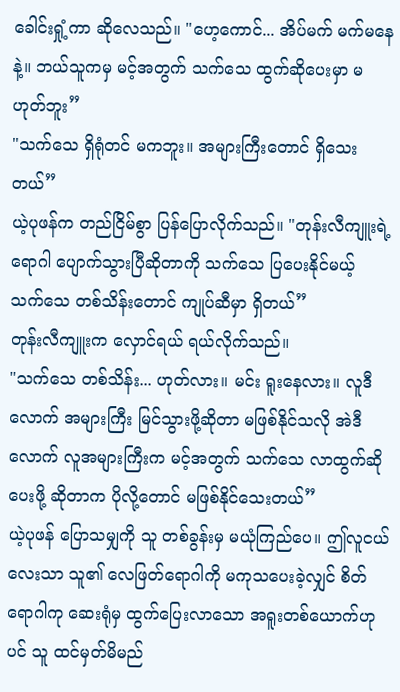ခေါင်းရှုံ့ကာ ဆိုလေသည်။ "ဟေ့ကောင်... အိပ်မက် မက်မနေနဲ့။ ဘယ်သူကမှ မင့်အတွက် သက်သေ ထွက်ဆိုပေးမှာ မဟုတ်ဘူး”
"သက်သေ ရှိရုံတင် မကဘူး။ အများကြီးတောင် ရှိသေးတယ်”
ယဲ့ပုဖန်က တည်ငြိမ်စွာ ပြန်ပြောလိုက်သည်။ "တုန်းလီကျူးရဲ့ ရောဂါ ပျောက်သွားပြီဆိုတာကို သက်သေ ပြပေးနိုင်မယ့် သက်သေ တစ်သိန်းတောင် ကျုပ်ဆီမှာ ရှိတယ်”
တုန်းလီကျူးက လှောင်ရယ် ရယ်လိုက်သည်။
"သက်သေ တစ်သိန်း... ဟုတ်လား။ မင်း ရူးနေလား။ လူဒီလောက် အများကြီး မြင်သွားဖို့ဆိုတာ မဖြစ်နိုင်သလို အဲဒီလောက် လူအများကြီးက မင့်အတွက် သက်သေ လာထွက်ဆိုပေးဖို့ ဆိုတာက ပိုလို့တောင် မဖြစ်နိုင်သေးတယ်”
ယဲ့ပုဖန် ပြောသမျှကို သူ တစ်ခွန်းမှ မယုံကြည်ပေ။ ဤလူငယ်လေးသာ သူ၏ လေဖြတ်ရောဂါကို မကုသပေးခဲ့လျှင် စိတ်ရောဂါကု ဆေးရုံမှ ထွက်ပြေးလာသော အရူးတစ်ယောက်ဟုပင် သူ ထင်မှတ်မိမည်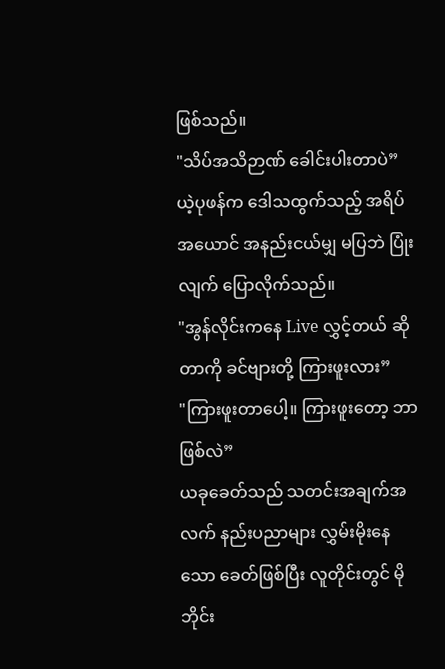ဖြစ်သည်။
"သိပ်အသိဉာဏ် ခေါင်းပါးတာပဲ”
ယဲ့ပုဖန်က ဒေါသထွက်သည့် အရိပ်အယောင် အနည်းငယ်မျှ မပြဘဲ ပြုံးလျက် ပြောလိုက်သည်။
"အွန်လိုင်းကနေ Live လွှင့်တယ် ဆိုတာကို ခင်ဗျားတို့ ကြားဖူးလား”
"ကြားဖူးတာပေါ့။ ကြားဖူးတော့ ဘာဖြစ်လဲ”
ယခုခေတ်သည် သတင်းအချက်အလက် နည်းပညာများ လွှမ်းမိုးနေသော ခေတ်ဖြစ်ပြီး လူတိုင်းတွင် မိုဘိုင်း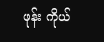ဖုန်း ကိုယ်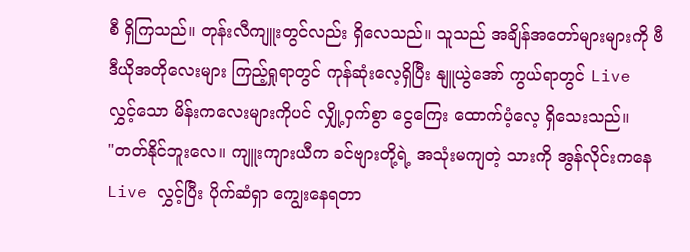စီ ရှိကြသည်။ တုန်းလီကျူးတွင်လည်း ရှိလေသည်။ သူသည် အချိန်အတော်များများကို ဗီဒီယိုအတိုလေးများ ကြည့်ရှုရာတွင် ကုန်ဆုံးလေ့ရှိပြီး နျူယွဲအော် ကွယ်ရာတွင် Live လွှင့်သော မိန်းကလေးများကိုပင် လျှို့ဝှက်စွာ ငွေကြေး ထောက်ပံ့လေ့ ရှိသေးသည်။
"တတ်နိုင်ဘူးလေ။ ကျူးကျားယီက ခင်ဗျားတို့ရဲ့ အသုံးမကျတဲ့ သားကို အွန်လိုင်းကနေ Live လွှင့်ပြီး ပိုက်ဆံရှာ ကျွေးနေရတာ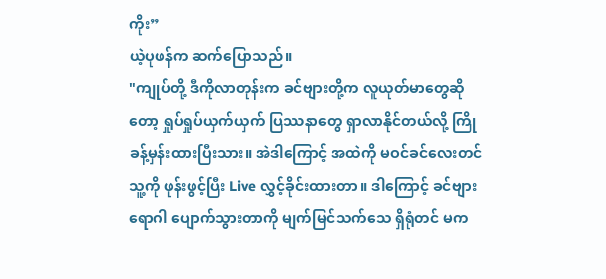ကိုး”
ယဲ့ပုဖန်က ဆက်ပြောသည်။
"ကျုပ်တို့ ဒီကိုလာတုန်းက ခင်ဗျားတို့က လူယုတ်မာတွေဆိုတော့ ရှုပ်ရှုပ်ယှက်ယှက် ပြဿနာတွေ ရှာလာနိုင်တယ်လို့ ကြိုခန့်မှန်းထားပြီးသား။ အဲဒါကြောင့် အထဲကို မဝင်ခင်လေးတင် သူ့ကို ဖုန်းဖွင့်ပြီး Live လွှင့်ခိုင်းထားတာ။ ဒါကြောင့် ခင်ဗျား ရောဂါ ပျောက်သွားတာကို မျက်မြင်သက်သေ ရှိရုံတင် မက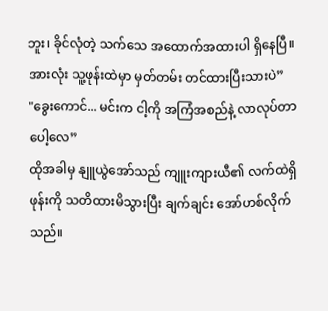ဘူး၊ ခိုင်လုံတဲ့ သက်သေ အထောက်အထားပါ ရှိနေပြီ။ အားလုံး သူ့ဖုန်းထဲမှာ မှတ်တမ်း တင်ထားပြီးသားပဲ”
"ခွေးကောင်... မင်းက ငါ့ကို အကြံအစည်နဲ့ လာလုပ်တာပေါ့လေ”
ထိုအခါမှ နျူယွဲအော်သည် ကျူးကျားယီ၏ လက်ထဲရှိ ဖုန်းကို သတိထားမိသွားပြီး ချက်ချင်း အော်ဟစ်လိုက်သည်။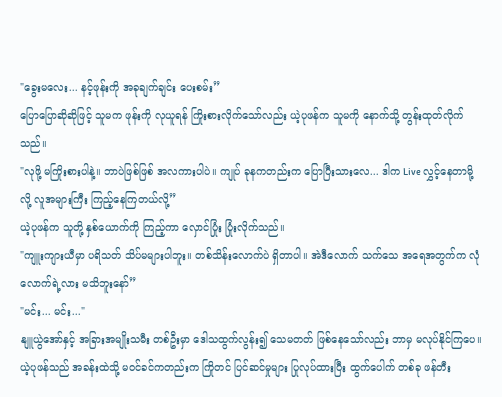"ခွေးမလေး... နင့်ဖုန်းကို အခုချက်ချင်း ပေးစမ်း”
ပြောပြောဆိုဆိုဖြင့် သူမက ဖုန်းကို လုယူရန် ကြိုးစားလိုက်သော်လည်း ယဲ့ပုဖန်က သူမကို နောက်သို့ တွန်းထုတ်လိုက်သည်။
"လုဖို့ မကြိုးစားပါနဲ့။ ဘာပဲဖြစ်ဖြစ် အလကားပါပဲ။ ကျုပ် ခုနကတည်းက ပြောပြီးသားလေ... ဒါက Live လွှင့်နေတာမို့လို့ လူအများကြီး ကြည့်နေကြတယ်လို့”
ယဲ့ပုဖန်က သူတို့ နှစ်ယောက်ကို ကြည့်ကာ လှောင်ပြုံး ပြုံးလိုက်သည်။
"ကျူးကျားယီမှာ ပရိသတ် သိပ်မများပါဘူး။ တစ်သိန်းလောက်ပဲ ရှိတာပါ။ အဲဒီလောက် သက်သေ အရေအတွက်က လုံလောက်ရဲ့လား မသိဘူးနော်”
"မင်း... မင်း..."
နျူယွဲအော်နှင့် အခြားအမျိုးသမီး တစ်ဦးမှာ ဒေါသထွက်လွန်း၍ သေမတတ် ဖြစ်နေသော်လည်း ဘာမှ မလုပ်နိုင်ကြပေ။ ယဲ့ပုဖန်သည် အခန်းထဲသို့ မဝင်ခင်ကတည်းက ကြိုတင် ပြင်ဆင်မှုများ ပြုလုပ်ထားပြီး ထွက်ပေါက် တစ်ခု ဖန်တီး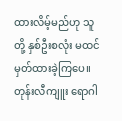ထားလိမ့်မည်ဟု သူတို့ နှစ်ဦးစလုံး မထင်မှတ်ထားခဲ့ကြပေ။
တုန်းလီကျူး ရောဂါ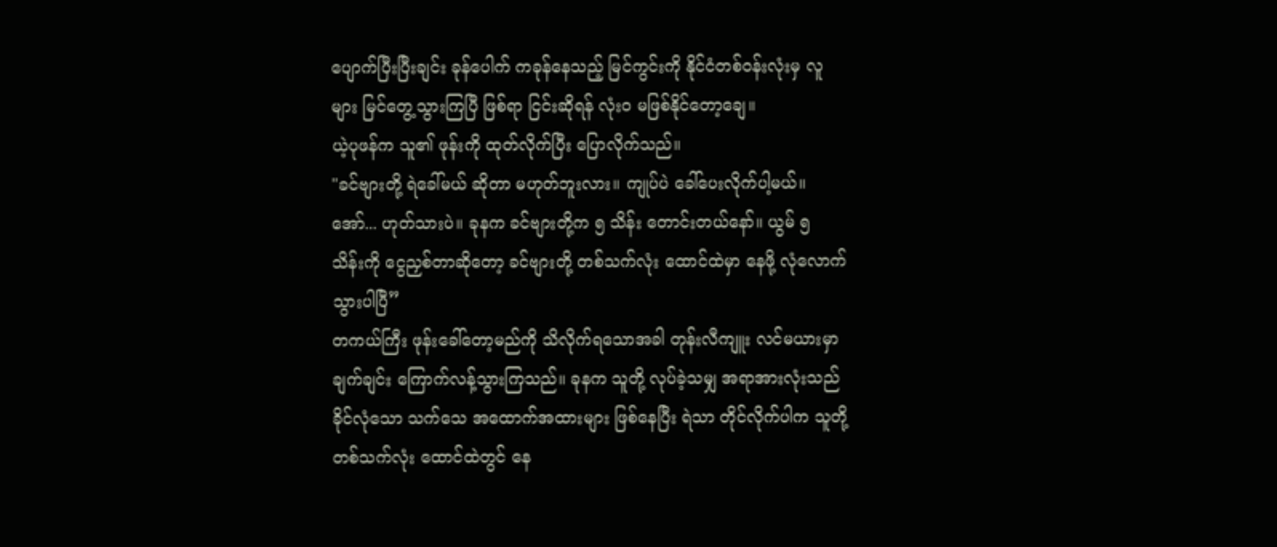ပျောက်ပြီးပြီးချင်း ခုန်ပေါက် ကခုန်နေသည့် မြင်ကွင်းကို နိုင်ငံတစ်ဝန်းလုံးမှ လူများ မြင်တွေ့သွားကြပြီ ဖြစ်ရာ ငြင်းဆိုရန် လုံးဝ မဖြစ်နိုင်တော့ချေ။
ယဲ့ပုဖန်က သူ၏ ဖုန်းကို ထုတ်လိုက်ပြီး ပြောလိုက်သည်။
"ခင်ဗျားတို့ ရဲခေါ်မယ် ဆိုတာ မဟုတ်ဘူးလား။ ကျုပ်ပဲ ခေါ်ပေးလိုက်ပါ့မယ်။ အော်... ဟုတ်သားပဲ။ ခုနက ခင်ဗျားတို့က ၅ သိန်း တောင်းတယ်နော်။ ယွမ် ၅ သိန်းကို ငွေညှစ်တာဆိုတော့ ခင်ဗျားတို့ တစ်သက်လုံး ထောင်ထဲမှာ နေဖို့ လုံလောက်သွားပါပြီ”
တကယ်ကြီး ဖုန်းခေါ်တော့မည်ကို သိလိုက်ရသောအခါ တုန်းလီကျူး လင်မယားမှာ ချက်ချင်း ကြောက်လန့်သွားကြသည်။ ခုနက သူတို့ လုပ်ခဲ့သမျှ အရာအားလုံးသည် ခိုင်လုံသော သက်သေ အထောက်အထားများ ဖြစ်နေပြီး ရဲသာ တိုင်လိုက်ပါက သူတို့ တစ်သက်လုံး ထောင်ထဲတွင် နေ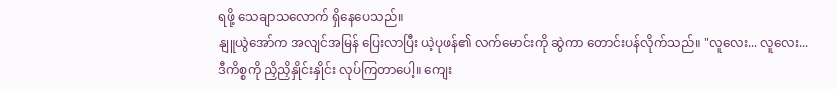ရဖို့ သေချာသလောက် ရှိနေပေသည်။
နျူယွဲအော်က အလျင်အမြန် ပြေးလာပြီး ယဲ့ပုဖန်၏ လက်မောင်းကို ဆွဲကာ တောင်းပန်လိုက်သည်။ "လူလေး... လူလေး... ဒီကိစ္စကို ညှိညှိနှိုင်းနှိုင်း လုပ်ကြတာပေါ့။ ကျေး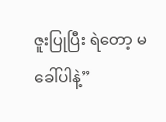ဇူးပြုပြီး ရဲတော့ မခေါ်ပါနဲ့”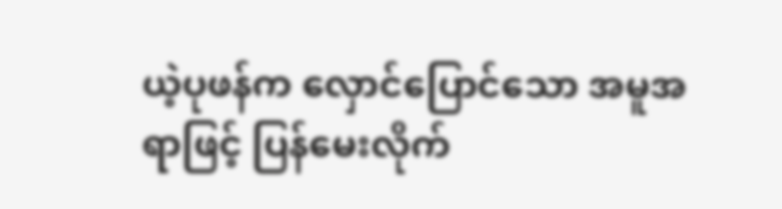ယဲ့ပုဖန်က လှောင်ပြောင်သော အမူအရာဖြင့် ပြန်မေးလိုက်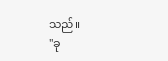သည်။
"ခု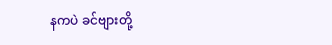နကပဲ ခင်ဗျားတို့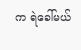က ရဲခေါ်မယ်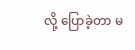လို့ ပြောခဲ့တာ မ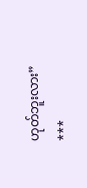ဟုတ်ဘူးလား”
***